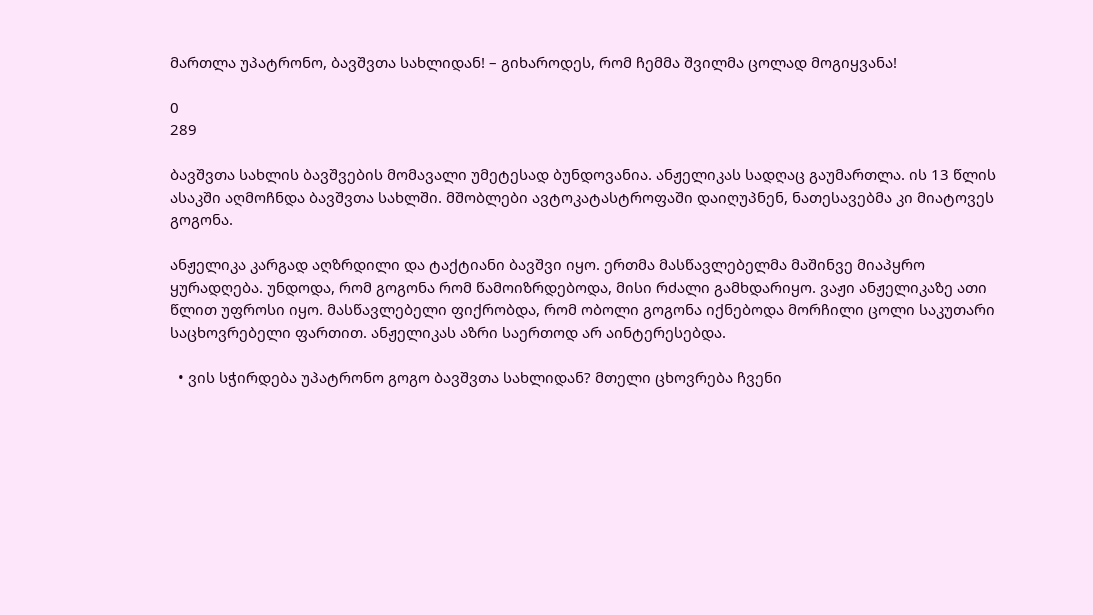მართლა უპატრონო, ბავშვთა სახლიდან! – გიხაროდეს, რომ ჩემმა შვილმა ცოლად მოგიყვანა!

0
289

ბავშვთა სახლის ბავშვების მომავალი უმეტესად ბუნდოვანია. ანჟელიკას სადღაც გაუმართლა. ის 13 წლის ასაკში აღმოჩნდა ბავშვთა სახლში. მშობლები ავტოკატასტროფაში დაიღუპნენ, ნათესავებმა კი მიატოვეს გოგონა.

ანჟელიკა კარგად აღზრდილი და ტაქტიანი ბავშვი იყო. ერთმა მასწავლებელმა მაშინვე მიაპყრო ყურადღება. უნდოდა, რომ გოგონა რომ წამოიზრდებოდა, მისი რძალი გამხდარიყო. ვაჟი ანჟელიკაზე ათი წლით უფროსი იყო. მასწავლებელი ფიქრობდა, რომ ობოლი გოგონა იქნებოდა მორჩილი ცოლი საკუთარი საცხოვრებელი ფართით. ანჟელიკას აზრი საერთოდ არ აინტერესებდა.

  • ვის სჭირდება უპატრონო გოგო ბავშვთა სახლიდან? მთელი ცხოვრება ჩვენი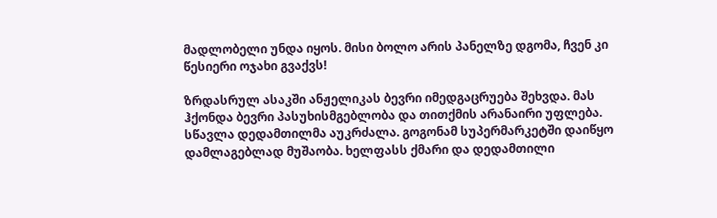მადლობელი უნდა იყოს. მისი ბოლო არის პანელზე დგომა, ჩვენ კი წესიერი ოჯახი გვაქვს!

ზრდასრულ ასაკში ანჟელიკას ბევრი იმედგაცრუება შეხვდა. მას ჰქონდა ბევრი პასუხისმგებლობა და თითქმის არანაირი უფლება. სწავლა დედამთილმა აუკრძალა. გოგონამ სუპერმარკეტში დაიწყო დამლაგებლად მუშაობა. ხელფასს ქმარი და დედამთილი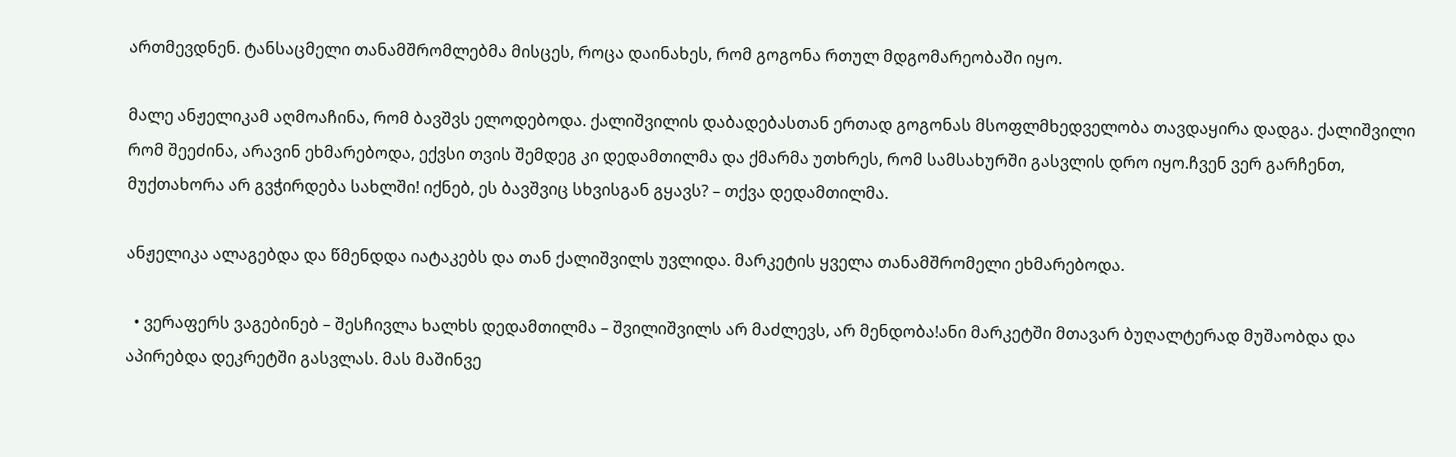ართმევდნენ. ტანსაცმელი თანამშრომლებმა მისცეს, როცა დაინახეს, რომ გოგონა რთულ მდგომარეობაში იყო.

მალე ანჟელიკამ აღმოაჩინა, რომ ბავშვს ელოდებოდა. ქალიშვილის დაბადებასთან ერთად გოგონას მსოფლმხედველობა თავდაყირა დადგა. ქალიშვილი რომ შეეძინა, არავინ ეხმარებოდა, ექვსი თვის შემდეგ კი დედამთილმა და ქმარმა უთხრეს, რომ სამსახურში გასვლის დრო იყო.ჩვენ ვერ გარჩენთ, მუქთახორა არ გვჭირდება სახლში! იქნებ, ეს ბავშვიც სხვისგან გყავს? – თქვა დედამთილმა.

ანჟელიკა ალაგებდა და წმენდდა იატაკებს და თან ქალიშვილს უვლიდა. მარკეტის ყველა თანამშრომელი ეხმარებოდა.

  • ვერაფერს ვაგებინებ – შესჩივლა ხალხს დედამთილმა – შვილიშვილს არ მაძლევს, არ მენდობა!ანი მარკეტში მთავარ ბუღალტერად მუშაობდა და აპირებდა დეკრეტში გასვლას. მას მაშინვე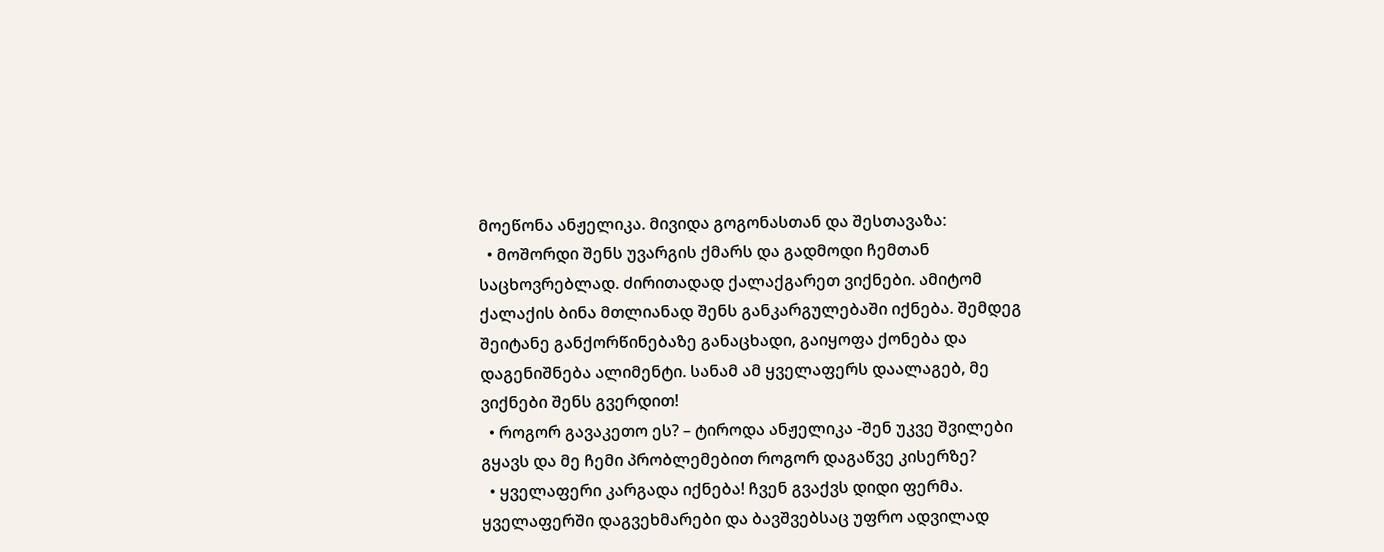მოეწონა ანჟელიკა. მივიდა გოგონასთან და შესთავაზა:
  • მოშორდი შენს უვარგის ქმარს და გადმოდი ჩემთან საცხოვრებლად. ძირითადად ქალაქგარეთ ვიქნები. ამიტომ ქალაქის ბინა მთლიანად შენს განკარგულებაში იქნება. შემდეგ შეიტანე განქორწინებაზე განაცხადი, გაიყოფა ქონება და დაგენიშნება ალიმენტი. სანამ ამ ყველაფერს დაალაგებ, მე ვიქნები შენს გვერდით!
  • როგორ გავაკეთო ეს? – ტიროდა ანჟელიკა -შენ უკვე შვილები გყავს და მე ჩემი პრობლემებით როგორ დაგაწვე კისერზე?
  • ყველაფერი კარგადა იქნება! ჩვენ გვაქვს დიდი ფერმა. ყველაფერში დაგვეხმარები და ბავშვებსაც უფრო ადვილად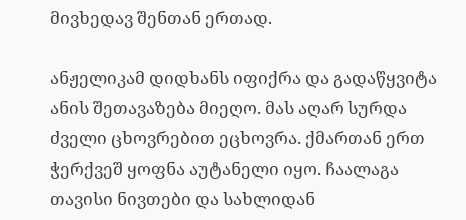მივხედავ შენთან ერთად.

ანჟელიკამ დიდხანს იფიქრა და გადაწყვიტა ანის შეთავაზება მიეღო. მას აღარ სურდა ძველი ცხოვრებით ეცხოვრა. ქმართან ერთ ჭერქვეშ ყოფნა აუტანელი იყო. ჩაალაგა თავისი ნივთები და სახლიდან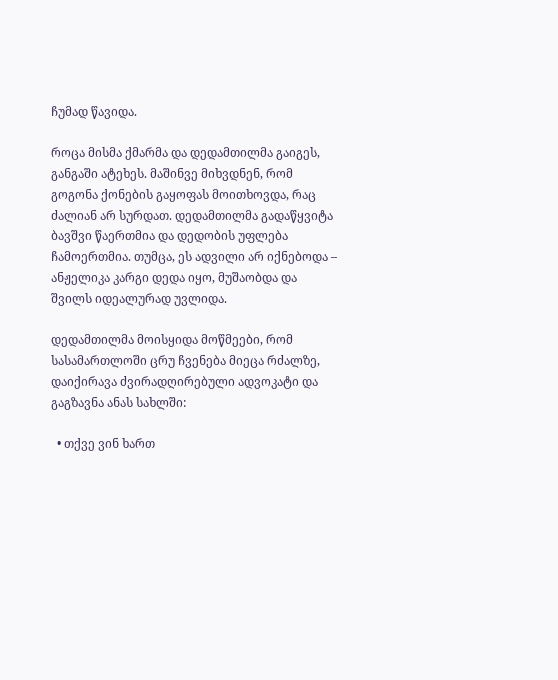ჩუმად წავიდა.

როცა მისმა ქმარმა და დედამთილმა გაიგეს, განგაში ატეხეს. მაშინვე მიხვდნენ, რომ გოგონა ქონების გაყოფას მოითხოვდა, რაც ძალიან არ სურდათ. დედამთილმა გადაწყვიტა ბავშვი წაერთმია და დედობის უფლება ჩამოერთმია. თუმცა, ეს ადვილი არ იქნებოდა – ანჟელიკა კარგი დედა იყო, მუშაობდა და შვილს იდეალურად უვლიდა.

დედამთილმა მოისყიდა მოწმეები, რომ სასამართლოში ცრუ ჩვენება მიეცა რძალზე, დაიქირავა ძვირადღირებული ადვოკატი და გაგზავნა ანას სახლში:

  • თქვე ვინ ხართ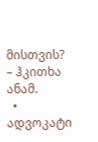მისთვის? – ჰკითხა ანამ.
  • ადვოკატი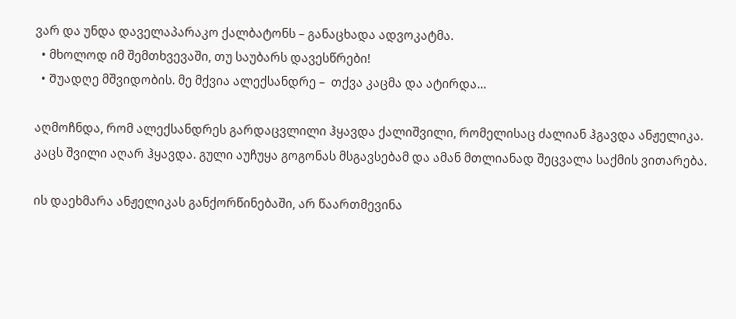ვარ და უნდა დაველაპარაკო ქალბატონს – განაცხადა ადვოკატმა.
  • მხოლოდ იმ შემთხვევაში, თუ საუბარს დავესწრები!
  • Შუადღე მშვიდობის. მე მქვია ალექსანდრე –  თქვა კაცმა და ატირდა…

აღმოჩნდა, რომ ალექსანდრეს გარდაცვლილი ჰყავდა ქალიშვილი, რომელისაც ძალიან ჰგავდა ანჟელიკა. კაცს შვილი აღარ ჰყავდა. გული აუჩუყა გოგონას მსგავსებამ და ამან მთლიანად შეცვალა საქმის ვითარება.

ის დაეხმარა ანჟელიკას განქორწინებაში, არ წაართმევინა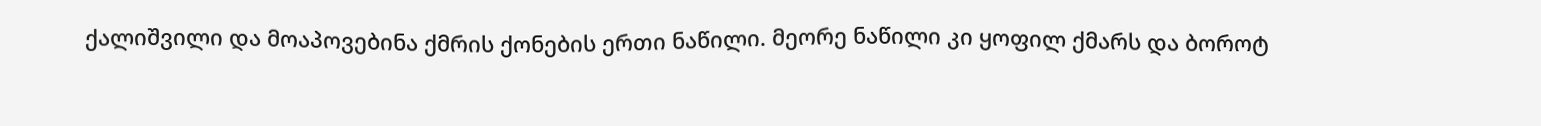ქალიშვილი და მოაპოვებინა ქმრის ქონების ერთი ნაწილი. მეორე ნაწილი კი ყოფილ ქმარს და ბოროტ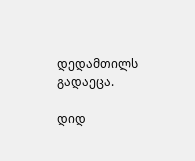დედამთილს გადაეცა.

დიდ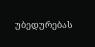უბედურებას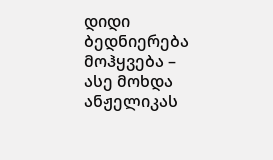დიდი ბედნიერება მოჰყვება – ასე მოხდა ანჟელიკას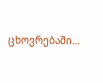ცხოვრებაში…